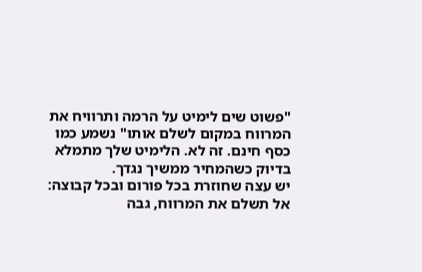"פשוט שים לימיט על הרמה ותרוויח את המרווח במקום לשלם אותו" נשמע כמו כסף חינם. זה לא. הלימיט שלך מתמלא בדיוק כשהמחיר ממשיך נגדך.
יש עצה שחוזרת בכל פורום ובכל קבוצה: אל תשלם את המרווח, גבה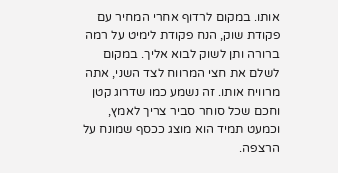אותו. במקום לרדוף אחרי המחיר עם פקודת שוק, הנח פקודת לימיט על רמה ברורה ותן לשוק לבוא אליך. במקום לשלם את חצי המרווח לצד השני, אתה מרוויח אותו. זה נשמע כמו שדרוג קטן וחכם שכל סוחר סביר צריך לאמץ, וכמעט תמיד הוא מוצג ככסף שמונח על הרצפה.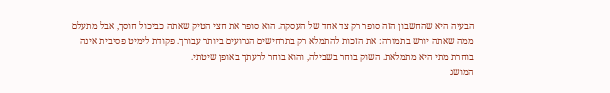הבעיה היא שהחשבון הזה סופר רק צד אחד של העסקה. הוא סופר את חצי הטיק שאתה כביכול חוסך, אבל מתעלם ממה שאתה יורש בתמורה: את הזכות להתמלא רק בתרחישים הגרועים ביותר עבורך. פקודת לימיט פסיבית אינה בוחרת מתי היא מתמלאת. השוק בוחר בשבילה, והוא בוחר לרעתך באופן שיטתי.
המושג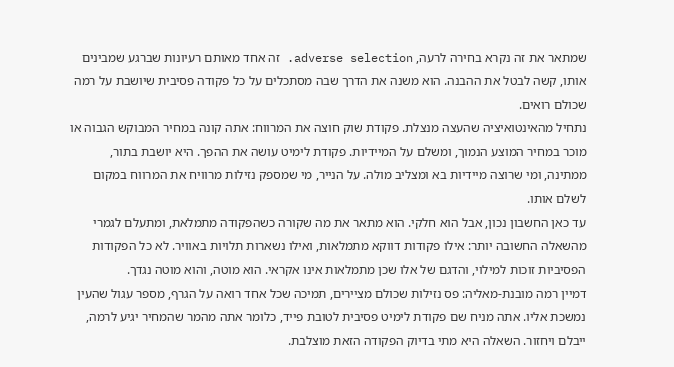שמתאר את זה נקרא בחירה לרעה, adverse selection. זה אחד מאותם רעיונות שברגע שמבינים אותו, קשה לבטל את ההבנה. הוא משנה את הדרך שבה מסתכלים על כל פקודה פסיבית שיושבת על רמה שכולם רואים.
נתחיל מהאינטואיציה שהעצה מנצלת. פקודת שוק חוצה את המרווח: אתה קונה במחיר המבוקש הגבוה או מוכר במחיר המוצע הנמוך, ומשלם על המיידיות. פקודת לימיט עושה את ההפך. היא יושבת בתור, ממתינה, ומי שרוצה מיידיות בא ומצליב מולה. על הנייר, מי שמספק נזילות מרוויח את המרווח במקום לשלם אותו.
עד כאן החשבון נכון, אבל הוא חלקי. הוא מתאר את מה שקורה כשהפקודה מתמלאת, ומתעלם לגמרי מהשאלה החשובה יותר: אילו פקודות דווקא מתמלאות, ואילו נשארות תלויות באוויר. לא כל הפקודות הפסיביות זוכות למילוי, והדגם של אלו שכן מתמלאות אינו אקראי. הוא מוטה, והוא מוטה נגדך.
דמיין רמה מובנת-מאליה: פס נזילות שכולם מציירים, תמיכה שכל אחד רואה על הגרף, מספר עגול שהעין נמשכת אליו. אתה מניח שם פקודת לימיט פסיבית לטובת פייד, כלומר אתה מהמר שהמחיר יגיע לרמה, ייבלם ויחזור. השאלה היא מתי בדיוק הפקודה הזאת מוצלבת.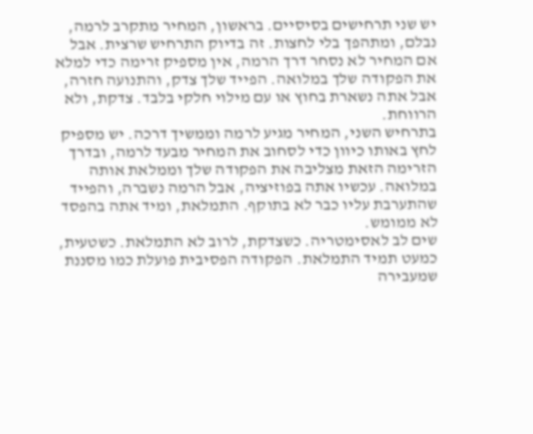יש שני תרחישים בסיסיים. בראשון, המחיר מתקרב לרמה, נבלם, ומתהפך בלי לחצות. זה בדיוק התרחיש שרצית. אבל אם המחיר לא נסחר דרך הרמה, אין מספיק זרימה כדי למלא את הפקודה שלך במלואה. הפייד שלך צדק, והתנועה חזרה, אבל אתה נשארת בחוץ או עם מילוי חלקי בלבד. צדקת, ולא הרווחת.
בתרחיש השני, המחיר מגיע לרמה וממשיך דרכה. יש מספיק לחץ באותו כיוון כדי לסחוב את המחיר מבעד לרמה, ובדרך הזרימה הזאת מצליבה את הפקודה שלך וממלאת אותה במלואה. עכשיו אתה בפוזיציה, אבל הרמה נשברה, והפייד שהתערבת עליו כבר לא בתוקף. התמלאת, ומיד אתה בהפסד לא ממומש.
שים לב לאסימטריה. כשצדקת, לרוב לא התמלאת. כשטעית, כמעט תמיד התמלאת. הפקודה הפסיבית פועלת כמו מסננת שמעבירה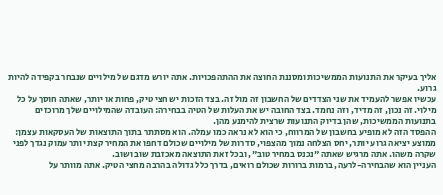אליך בעיקר את התנועות הממשיכות ומסננת החוצה את ההתהפכויות. אתה יורש מדגם של מילויים שנבחר בקפידה להיות גרוע.
עכשיו אפשר להעמיד את שני הצדדים של החשבון זה מול זה. בצד הזכות יש חצי טיק, פחות או יותר, שאתה חוסך על כל מילוי. זה נכון, זה מדיד, וזה נחמד. בצד החובה יש את העלות של הטיה בבחירה: העובדה שהמילויים שלך מרוכזים בתנועות הממשיכות, שהן בדיוק התנועות שרצית להימנע מהן.
ההפסד הזה לא מופיע בחשבון של המרווח, כי הוא לא נראה כמו עמלה. הוא מסתתר בתוך התוצאות של העסקאות עצמן: ממוצע יציאה גרוע יותר, יחס הצלחה נמוך מהצפוי, סדרות של מילויים שכולם דחפו את המחיר קצת יותר עמוק נגדך לפני שקרה משהו. אתה מרגיש שאתה "נכנס במחיר טוב", ובכל זאת התוצאה מאכזבת שוב ושוב.
העניין הוא שהבחירה-לרעה, ברמות ברורות שכולם רואים, בדרך כלל גדולה בהרבה מחצי הטיק. אתה מוותר על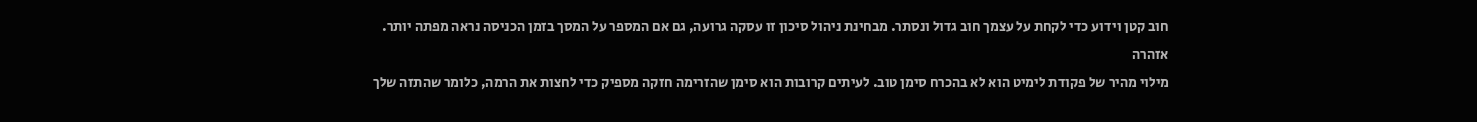חוב קטן וידוע כדי לקחת על עצמך חוב גדול ונסתר. מבחינת ניהול סיכון זו עסקה גרועה, גם אם המספר על המסך בזמן הכניסה נראה מפתה יותר.
אזהרה
מילוי מהיר של פקודת לימיט הוא לא בהכרח סימן טוב. לעיתים קרובות הוא סימן שהזרימה חזקה מספיק כדי לחצות את הרמה, כלומר שהתזה שלך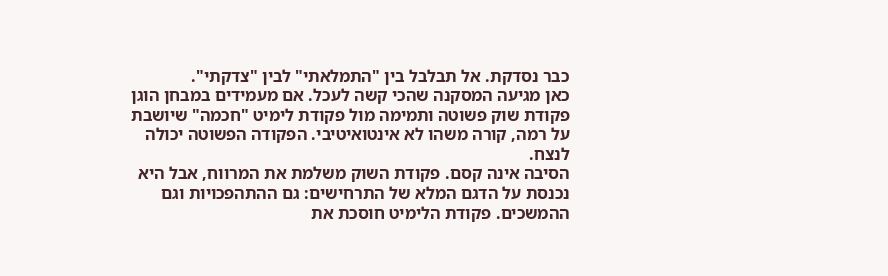כבר נסדקת. אל תבלבל בין "התמלאתי" לבין "צדקתי".
כאן מגיעה המסקנה שהכי קשה לעכל. אם מעמידים במבחן הוגן פקודת שוק פשוטה ותמימה מול פקודת לימיט "חכמה" שיושבת על רמה, קורה משהו לא אינטואיטיבי. הפקודה הפשוטה יכולה לנצח.
הסיבה אינה קסם. פקודת השוק משלמת את המרווח, אבל היא נכנסת על הדגם המלא של התרחישים: גם ההתהפכויות וגם ההמשכים. פקודת הלימיט חוסכת את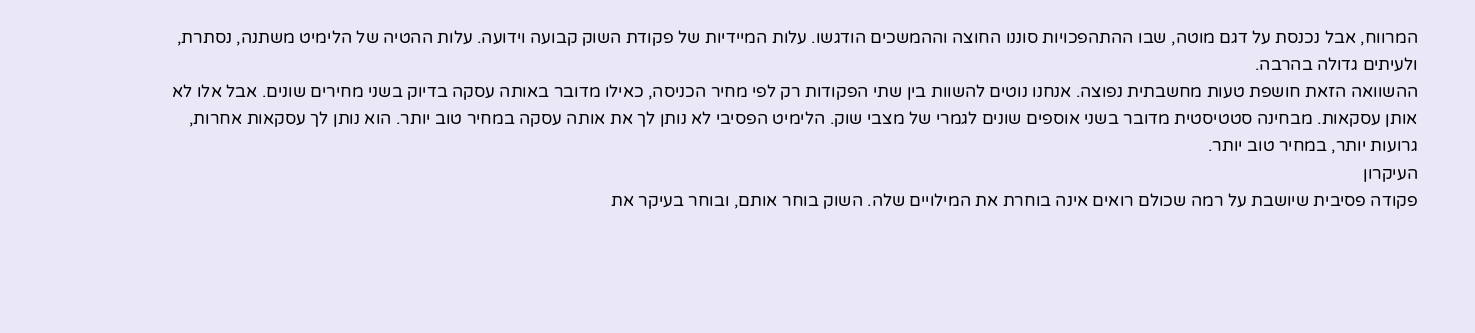המרווח, אבל נכנסת על דגם מוטה, שבו ההתהפכויות סוננו החוצה וההמשכים הודגשו. עלות המיידיות של פקודת השוק קבועה וידועה. עלות ההטיה של הלימיט משתנה, נסתרת, ולעיתים גדולה בהרבה.
ההשוואה הזאת חושפת טעות מחשבתית נפוצה. אנחנו נוטים להשוות בין שתי הפקודות רק לפי מחיר הכניסה, כאילו מדובר באותה עסקה בדיוק בשני מחירים שונים. אבל אלו לא אותן עסקאות. מבחינה סטטיסטית מדובר בשני אוספים שונים לגמרי של מצבי שוק. הלימיט הפסיבי לא נותן לך את אותה עסקה במחיר טוב יותר. הוא נותן לך עסקאות אחרות, גרועות יותר, במחיר טוב יותר.
העיקרון
פקודה פסיבית שיושבת על רמה שכולם רואים אינה בוחרת את המילויים שלה. השוק בוחר אותם, ובוחר בעיקר את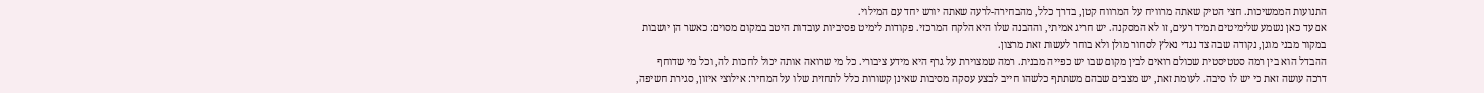התנועות הממשיכות. חצי הטיק שאתה מרוויח על המרווח קטן, בדרך כלל, מהבחירה-לרעה שאתה יורש יחד עם המילוי.
אם עד כאן נשמע שלימיטים תמיד רעים, זו לא המסקנה. יש חריג אמיתי, וההבנה שלו היא הלקח המרכזי. פקודות לימיט פסיביות עובדות היטב במקום מסוים: כאשר הן יושבות במקור מבני מוגן, נקודה שבה צד נגדי נאלץ לסחור מולן ולא בוחר לעשות זאת מרצון.
ההבדל הוא בין רמה סטטיסטית שכולם רואים לבין מקום שבו יש כפייה מבנית. רמה שמצוירת על גרף היא מידע ציבורי. כל מי שרואה אותה יכול לחכות לה, וכל מי שדוחף דרכה עושה זאת כי יש לו סיבה. לעומת זאת, יש מצבים שבהם משתתף כלשהו חייב לבצע עסקה מסיבות שאינן קשורות כלל לתחזית שלו על המחיר: אילוצי איזון, סגירת חשיפה,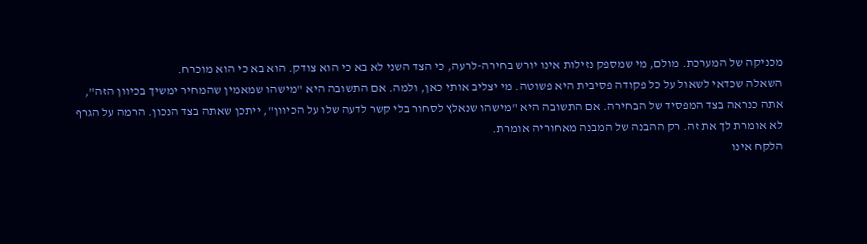מכניקה של המערכת. מולם, מי שמספק נזילות אינו יורש בחירה-לרעה, כי הצד השני לא בא כי הוא צודק. הוא בא כי הוא מוכרח.
השאלה שכדאי לשאול על כל פקודה פסיבית היא פשוטה. מי יצליב אותי כאן, ולמה. אם התשובה היא "מישהו שמאמין שהמחיר ימשיך בכיוון הזה", אתה כנראה בצד המפסיד של הבחירה. אם התשובה היא "מישהו שנאלץ לסחור בלי קשר לדעה שלו על הכיוון", ייתכן שאתה בצד הנכון. הרמה על הגרף לא אומרת לך את זה. רק ההבנה של המבנה מאחוריה אומרת.
הלקח אינו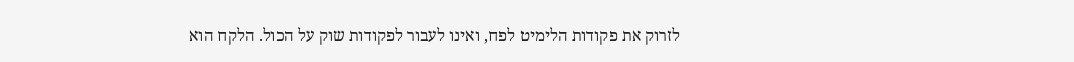לזרוק את פקודות הלימיט לפח, ואינו לעבור לפקודות שוק על הכול. הלקח הוא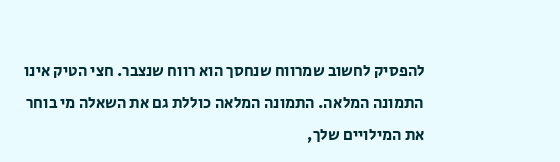להפסיק לחשוב שמרווח שנחסך הוא רווח שנצבר. חצי הטיק אינו התמונה המלאה. התמונה המלאה כוללת גם את השאלה מי בוחר את המילויים שלך,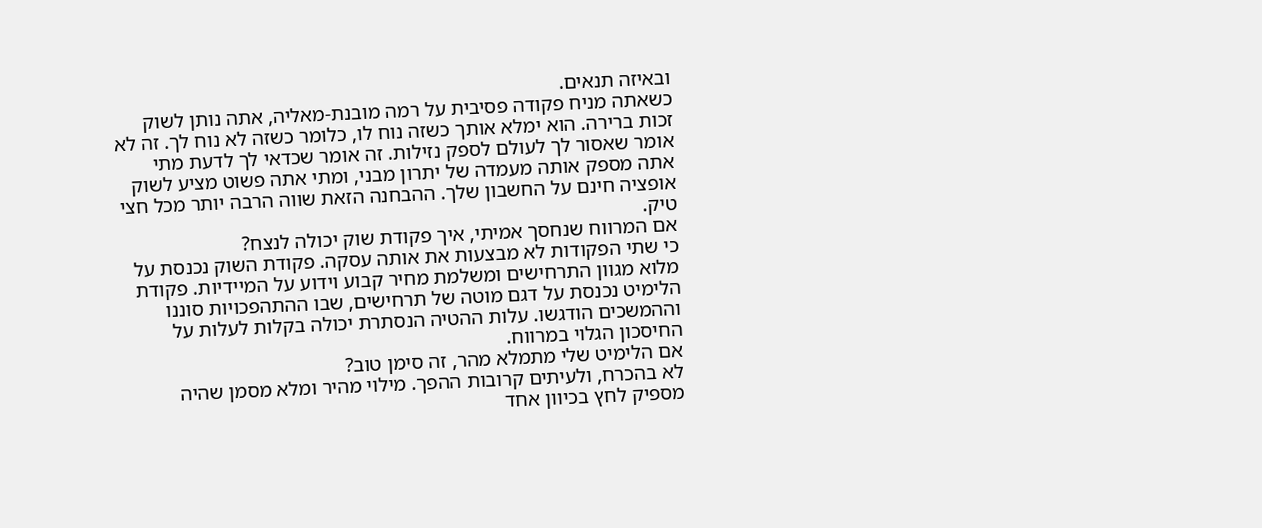ובאיזה תנאים.
כשאתה מניח פקודה פסיבית על רמה מובנת-מאליה, אתה נותן לשוק זכות ברירה. הוא ימלא אותך כשזה נוח לו, כלומר כשזה לא נוח לך. זה לא אומר שאסור לך לעולם לספק נזילות. זה אומר שכדאי לך לדעת מתי אתה מספק אותה מעמדה של יתרון מבני, ומתי אתה פשוט מציע לשוק אופציה חינם על החשבון שלך. ההבחנה הזאת שווה הרבה יותר מכל חצי טיק.
אם המרווח שנחסך אמיתי, איך פקודת שוק יכולה לנצח?
כי שתי הפקודות לא מבצעות את אותה עסקה. פקודת השוק נכנסת על מלוא מגוון התרחישים ומשלמת מחיר קבוע וידוע על המיידיות. פקודת הלימיט נכנסת על דגם מוטה של תרחישים, שבו ההתהפכויות סוננו וההמשכים הודגשו. עלות ההטיה הנסתרת יכולה בקלות לעלות על החיסכון הגלוי במרווח.
אם הלימיט שלי מתמלא מהר, זה סימן טוב?
לא בהכרח, ולעיתים קרובות ההפך. מילוי מהיר ומלא מסמן שהיה מספיק לחץ בכיוון אחד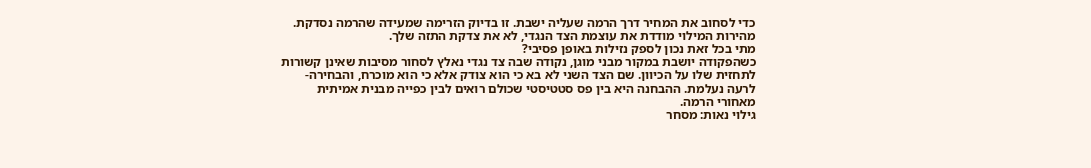כדי לסחוב את המחיר דרך הרמה שעליה ישבת. זו בדיוק הזרימה שמעידה שהרמה נסדקת. מהירות המילוי מודדת את עוצמת הצד הנגדי, לא את צדקת התזה שלך.
מתי בכל זאת נכון לספק נזילות באופן פסיבי?
כשהפקודה יושבת במקור מבני מוגן, נקודה שבה צד נגדי נאלץ לסחור מסיבות שאינן קשורות לתחזית שלו על הכיוון. שם הצד השני לא בא כי הוא צודק אלא כי הוא מוכרח, והבחירה-לרעה נעלמת. ההבחנה היא בין פס סטטיסטי שכולם רואים לבין כפייה מבנית אמיתית מאחורי הרמה.
גילוי נאות: מסחר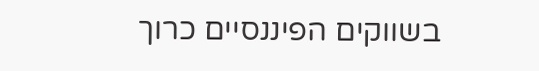בשווקים הפיננסיים כרוך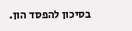בסיכון להפסד הון.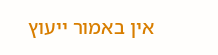אין באמור ייעוץ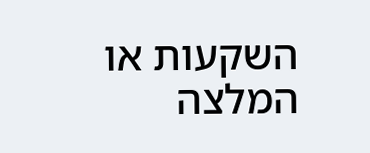השקעות או המלצה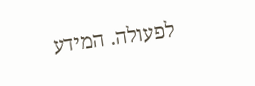לפעולה. המידע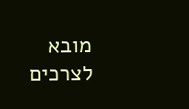מובא לצרכים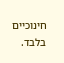חינוכיים בלבד.